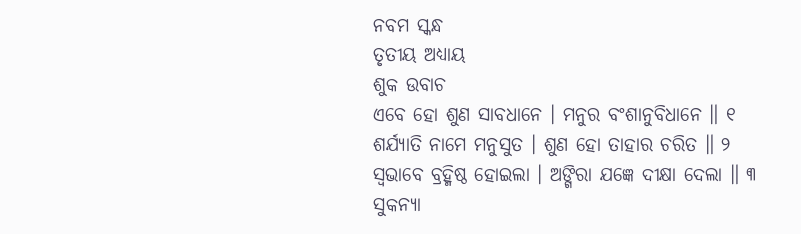ନବମ ସ୍କନ୍ଧ
ତୃତୀୟ ଅଧ୍ୟାୟ
ଶୁକ ଉବାଚ
ଏବେ ହୋ ଶୁଣ ସାବଧାନେ । ମନୁର ବଂଶାନୁବିଧାନେ ॥ ୧
ଶର୍ଯ୍ୟାତି ନାମେ ମନୁସୁତ । ଶୁଣ ହୋ ତାହାର ଚରିତ ॥ ୨
ସ୍ୱଭାବେ ବ୍ରହ୍ମିଷ୍ଠ ହୋଇଲା । ଅଙ୍ଗିରା ଯଜ୍ଞେ ଦୀକ୍ଷା ଦେଲା ॥ ୩
ସୁକନ୍ୟା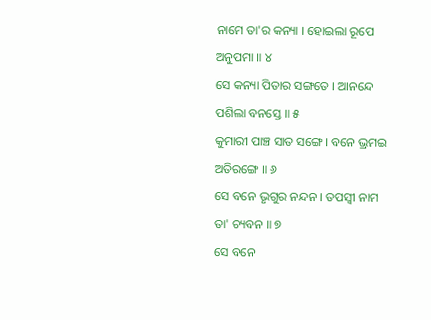ନାମେ ତା'ର କନ୍ୟା । ହୋଇଲା ରୂପେ ଅନୁପମା ॥ ୪
ସେ କନ୍ୟା ପିତାର ସଙ୍ଗତେ । ଆନନ୍ଦେ ପଶିଲା ବନସ୍ତେ ॥ ୫
କୁମାରୀ ପାଞ୍ଚ ସାତ ସଙ୍ଗେ । ବନେ ଭ୍ରମଇ ଅତିରଙ୍ଗେ ॥ ୬
ସେ ବନେ ଭୃଗୁର ନନ୍ଦନ । ତପସ୍ୱୀ ନାମ ତା' ଚ୍ୟବନ ॥ ୭
ସେ ବନେ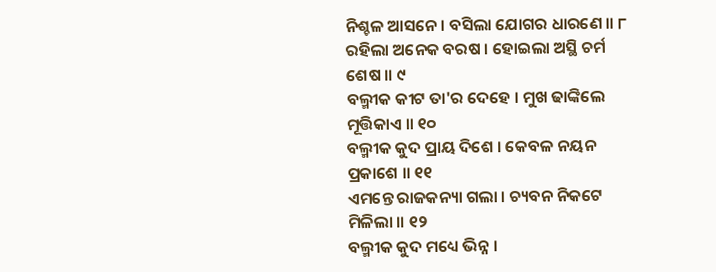ନିଶ୍ଚଳ ଆସନେ । ବସିଲା ଯୋଗର ଧାରଣେ ॥ ୮
ରହିଲା ଅନେକ ବରଷ । ହୋଇଲା ଅସ୍ଥି ଚର୍ମ ଶେଷ ॥ ୯
ବଲ୍ମୀକ କୀଟ ତା'ର ଦେହେ । ମୁଖ ଢାଙ୍କିଲେ ମୂତ୍ତିକାଏ ॥ ୧୦
ବଲ୍ମୀକ କୁଦ ପ୍ରାୟ ଦିଶେ । କେବଳ ନୟନ ପ୍ରକାଶେ ॥ ୧୧
ଏମନ୍ତେ ରାଜକନ୍ୟା ଗଲା । ଚ୍ୟବନ ନିକଟେ ମିଳିଲା ॥ ୧୨
ବଲ୍ମୀକ କୁଦ ମଧ୍ୟେ ଭିନ୍ନ ।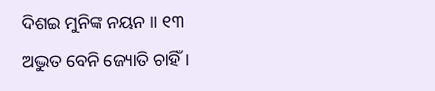ଦିଶଇ ମୁନିଙ୍କ ନୟନ ॥ ୧୩
ଅଦ୍ଭୁତ ବେନି ଜ୍ୟୋତି ଚାହିଁ ।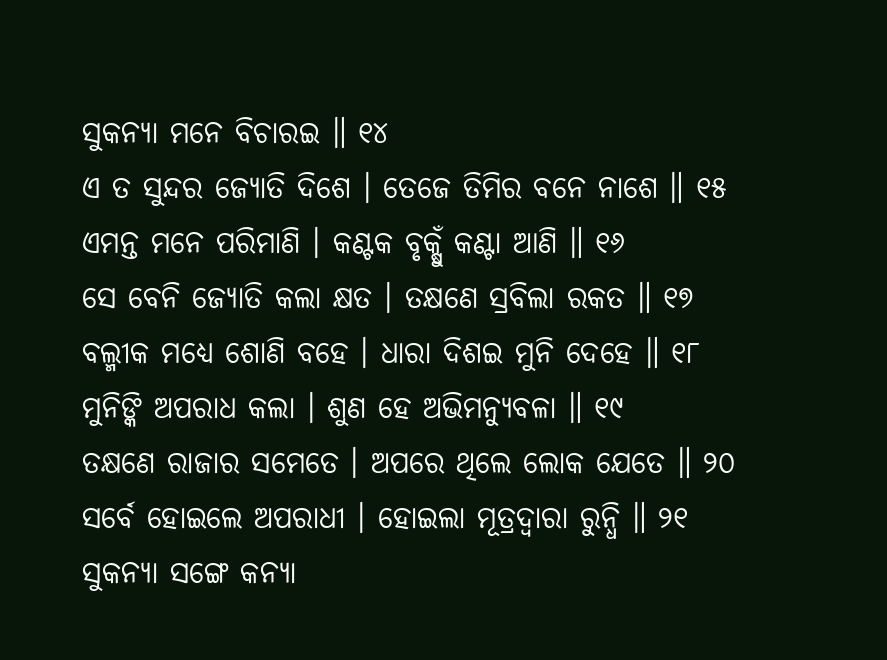ସୁକନ୍ୟା ମନେ ବିଚାରଇ ॥ ୧୪
ଏ ତ ସୁନ୍ଦର ଜ୍ୟୋତି ଦିଶେ । ତେଜେ ତିମିର ବନେ ନାଶେ ॥ ୧୫
ଏମନ୍ତ ମନେ ପରିମାଣି । କଣ୍ଟକ ବୃକ୍ଷୁଁ କଣ୍ଟା ଆଣି ॥ ୧୬
ସେ ବେନି ଜ୍ୟୋତି କଲା କ୍ଷତ । ତକ୍ଷଣେ ସ୍ରବିଲା ରକତ ॥ ୧୭
ବଲ୍ମୀକ ମଧ୍ୟେ ଶୋଣି ବହେ । ଧାରା ଦିଶଇ ମୁନି ଦେହେ ॥ ୧୮
ମୁନିଙ୍କି ଅପରାଧ କଲା । ଶୁଣ ହେ ଅଭିମନ୍ୟୁବଳା ॥ ୧୯
ତକ୍ଷଣେ ରାଜାର ସମେତେ । ଅପରେ ଥିଲେ ଲୋକ ଯେତେ ॥ ୨୦
ସର୍ବେ ହୋଇଲେ ଅପରାଧୀ । ହୋଇଲା ମୂତ୍ରଦ୍ୱାରା ରୁନ୍ଧି ॥ ୨୧
ସୁକନ୍ୟା ସଙ୍ଗେ କନ୍ୟା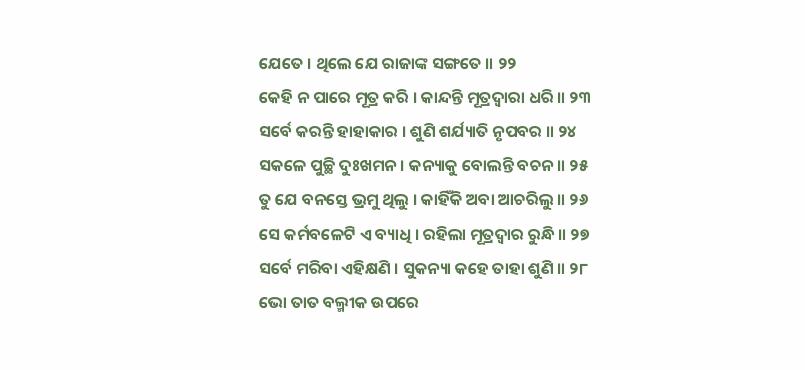ଯେତେ । ଥିଲେ ଯେ ରାଜାଙ୍କ ସଙ୍ଗତେ ॥ ୨୨
କେହି ନ ପାରେ ମୂତ୍ର କରି । କାନ୍ଦନ୍ତି ମୂତ୍ରଦ୍ୱାରା ଧରି ॥ ୨୩
ସର୍ବେ କରନ୍ତି ହାହାକାର । ଶୁଣି ଶର୍ଯ୍ୟାତି ନୃପବର ॥ ୨୪
ସକଳେ ପୁଚ୍ଛି ଦୁଃଖମନ । କନ୍ୟାକୁ ବୋଲନ୍ତି ବଚନ ॥ ୨୫
ତୁ ଯେ ବନସ୍ତେ ଭ୍ରମୁ ଥିଲୁ । କାହିଁକି ଅବା ଆଚରିଲୁ ॥ ୨୬
ସେ କର୍ମବଳେଟି ଏ ବ୍ୟାଧି । ରହିଲା ମୂତ୍ରଦ୍ୱାର ରୁନ୍ଧି ॥ ୨୭
ସର୍ବେ ମରିବା ଏହିକ୍ଷଣି । ସୁକନ୍ୟା କହେ ତାହା ଶୁଣି ॥ ୨୮
ଭୋ ତାତ ବଲ୍ମୀକ ଉପରେ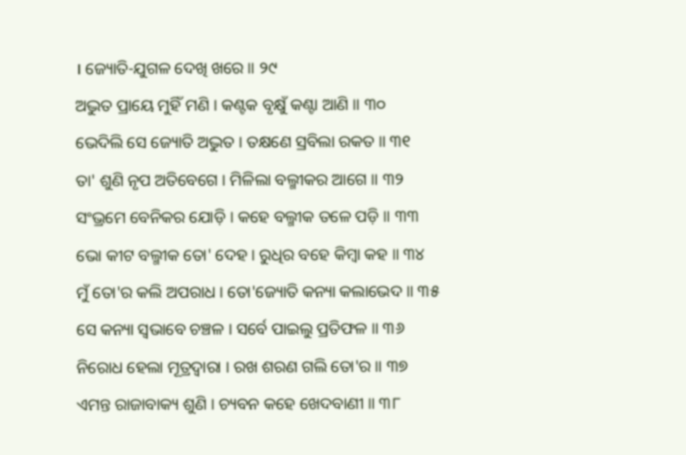। ଜ୍ୟୋତି-ଯୁଗଳ ଦେଖି ଖରେ ॥ ୨୯
ଅଦ୍ଭୁତ ପ୍ରାୟେ ମୁହିଁ ମଣି । କଣ୍ଟକ ବୃକ୍ଷୁଁ କଣ୍ଟା ଆଣି ॥ ୩୦
ଭେଦିଲି ସେ ଜ୍ୟୋତି ଅଦ୍ଭୁତ । ତକ୍ଷଣେ ସ୍ରବିଲା ରକତ ॥ ୩୧
ତା' ଶୁଣି ନୃପ ଅତିବେଗେ । ମିଳିଲା ବଲ୍ମୀକର ଆଗେ ॥ ୩୨
ସଂଭ୍ରମେ ବେନିକର ଯୋଡ଼ି । କହେ ବଲ୍ମୀକ ତଳେ ପଡ଼ି ॥ ୩୩
ଭୋ କୀଟ ବଲ୍ମୀକ ତୋ' ଦେହ । ରୁଧିର ବହେ କିମ୍ବା କହ ॥ ୩୪
ମୁଁ ତୋ'ର କଲି ଅପରାଧ । ତୋ'ଜ୍ୟୋତି କନ୍ୟା କଲାଭେଦ ॥ ୩୫
ସେ କନ୍ୟା ସ୍ୱଭାବେ ଚଞ୍ଚଳ । ସର୍ବେ ପାଇଲୁ ପ୍ରତିଫଳ ॥ ୩୬
ନିରୋଧ ହେଲା ମୂତ୍ରଦ୍ୱାରା । ରଖ ଶରଣ ଗଲି ତୋ'ର ॥ ୩୭
ଏମନ୍ତ ରାଜାବାକ୍ୟ ଶୁଣି । ଚ୍ୟବନ କହେ ଖେଦବାଣୀ ॥ ୩୮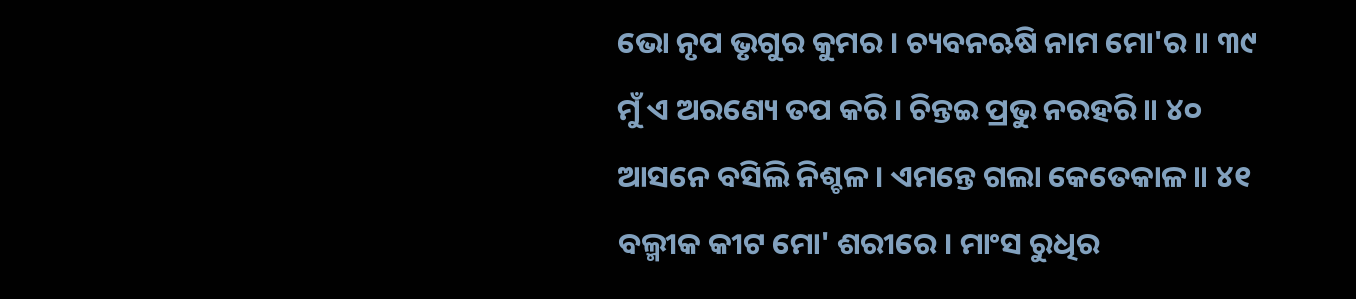ଭୋ ନୃପ ଭୃଗୁର କୁମର । ଚ୍ୟବନଋଷି ନାମ ମୋ'ର ॥ ୩୯
ମୁଁ ଏ ଅରଣ୍ୟେ ତପ କରି । ଚିନ୍ତଇ ପ୍ରଭୁ ନରହରି ॥ ୪୦
ଆସନେ ବସିଲି ନିଶ୍ଚଳ । ଏମନ୍ତେ ଗଲା କେତେକାଳ ॥ ୪୧
ବଲ୍ମୀକ କୀଟ ମୋ' ଶରୀରେ । ମାଂସ ରୁଧିର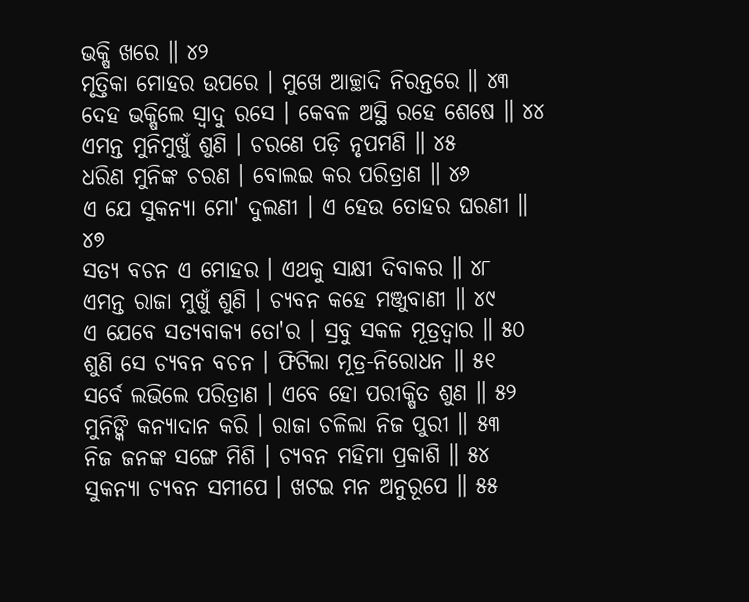ଭକ୍ଷି ଖରେ ॥ ୪୨
ମୃତ୍ତିକା ମୋହର ଉପରେ । ମୁଖେ ଆଚ୍ଛାଦି ନିରନ୍ତରେ ॥ ୪୩
ଦେହ ଭକ୍ଷିଲେ ସ୍ୱାଦୁ ରସେ । କେବଳ ଅସ୍ଥି ରହେ ଶେଷେ ॥ ୪୪
ଏମନ୍ତ ମୁନିମୁଖୁଁ ଶୁଣି । ଚରଣେ ପଡ଼ି ନୃପମଣି ॥ ୪୫
ଧରିଣ ମୁନିଙ୍କ ଚରଣ । ବୋଲଇ କର ପରିତ୍ରାଣ ॥ ୪୬
ଏ ଯେ ସୁକନ୍ୟା ମୋ' ଦୁଲଣୀ । ଏ ହେଉ ତୋହର ଘରଣୀ ॥ ୪୭
ସତ୍ୟ ବଚନ ଏ ମୋହର । ଏଥକୁ ସାକ୍ଷୀ ଦିବାକର ॥ ୪୮
ଏମନ୍ତ ରାଜା ମୁଖୁଁ ଶୁଣି । ଚ୍ୟବନ କହେ ମଞ୍ଜୁବାଣୀ ॥ ୪୯
ଏ ଯେବେ ସତ୍ୟବାକ୍ୟ ତୋ'ର । ସ୍ରବୁ ସକଳ ମୂତ୍ରଦ୍ୱାର ॥ ୫୦
ଶୁଣି ସେ ଚ୍ୟବନ ବଚନ । ଫିଟିଲା ମୂତ୍ର-ନିରୋଧନ ॥ ୫୧
ସର୍ବେ ଲଭିଲେ ପରିତ୍ରାଣ । ଏବେ ହୋ ପରୀକ୍ଷିତ ଶୁଣ ॥ ୫୨
ମୁନିଙ୍କି କନ୍ୟାଦାନ କରି । ରାଜା ଚଳିଲା ନିଜ ପୁରୀ ॥ ୫୩
ନିଜ ଜନଙ୍କ ସଙ୍ଗେ ମିଶି । ଚ୍ୟବନ ମହିମା ପ୍ରକାଶି ॥ ୫୪
ସୁକନ୍ୟା ଚ୍ୟବନ ସମୀପେ । ଖଟଇ ମନ ଅନୁରୂପେ ॥ ୫୫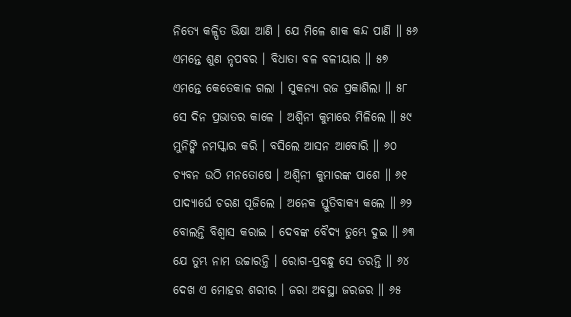ନିତ୍ୟେ କଳ୍ପିତ ଭିକ୍ଷା ଆଣି । ଯେ ମିଳେ ଶାକ କନ୍ଦ ପାଣି ॥ ୫୬
ଏମନ୍ତେ ଶୁଣ ନୃପବର । ବିଧାତା ବଳ ବଳୀୟାର ॥ ୫୭
ଏମନ୍ତେ କେତେକାଳ ଗଲା । ସୁକନ୍ୟା ରଜ ପ୍ରକାଶିଲା ॥ ୫୮
ସେ ଦିନ ପ୍ରଭାତର କାଳେ । ଅଶ୍ୱିନୀ କୁମାରେ ମିଳିଲେ ॥ ୫୯
ମୁନିଙ୍କି ନମସ୍କାର କରି । ବସିଲେ ଆସନ ଆବୋରି ॥ ୬୦
ଚ୍ୟବନ ଉଠି ମନତୋଷେ । ଅଶ୍ୱିନୀ କୁମାରଙ୍କ ପାଶେ ॥ ୬୧
ପାଦ୍ୟାର୍ଘେ ଚରଣ ପୂଜିଲେ । ଅନେକ ସ୍ତୁତିବାକ୍ୟ କଲେ ॥ ୬୨
ବୋଲନ୍ତି ବିଶ୍ୱାସ କରାଇ । ଦେବଙ୍କ ବୈଦ୍ୟ ତୁମ୍ଭେ ଦୁଇ ॥ ୬୩
ଯେ ତୁମ୍ଭ ନାମ ଉଚ୍ଚାରନ୍ତି । ରୋଗ-ପ୍ରବନ୍ଧୁ ସେ ତରନ୍ତି ॥ ୬୪
ଦେଖ ଏ ମୋହର ଶରୀର । ଜରା ଅବସ୍ଥା ଜରଜର ॥ ୬୫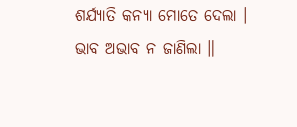ଶର୍ଯ୍ୟାତି କନ୍ୟା ମୋତେ ଦେଲା । ଭାବ ଅଭାବ ନ ଜାଣିଲା ॥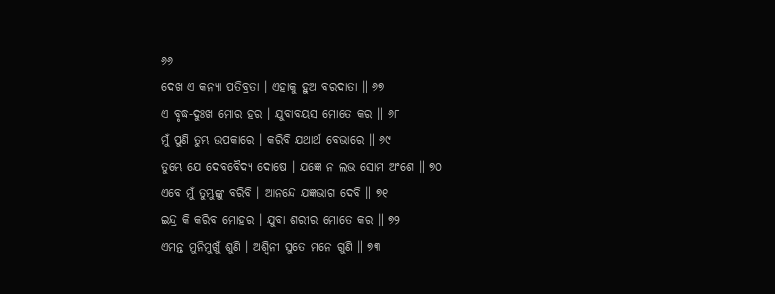୬୬
ଦେଖ ଏ କନ୍ୟା ପତିବ୍ରତା । ଏହାକୁ ହୁଅ ବରଦାତା ॥ ୬୭
ଏ ବୃଦ୍ଧ-ଦୁଃଖ ମୋର ହର । ଯୁବାବୟସ ମୋତେ କର ॥ ୬୮
ମୁଁ ପୁଣି ତୁମ୍ଭ ଉପକାରେ । କରିବି ଯଥାର୍ଥ ବେଭାରେ ॥ ୬୯
ତୁମ୍ଭେ ଯେ ଦେବବୈଦ୍ୟ ଦୋଷେ । ଯଜ୍ଞେ ନ ଲଭ ସୋମ ଅଂଶେ ॥ ୭୦
ଏବେ ମୁଁ ତୁମ୍ଭୁଙ୍କୁ ବରିବି । ଆନନ୍ଦେ ଯଜ୍ଞଭାଗ ଦେବି ॥ ୭୧
ଇନ୍ଦ୍ର କି କରିବ ମୋହର । ଯୁବା ଶରୀର ମୋତେ କର ॥ ୭୨
ଏମନ୍ତ ମୁନିମୁଖୁଁ ଶୁଣି । ଅଶ୍ୱିନୀ ସୁତେ ମନେ ଗୁଣି ॥ ୭୩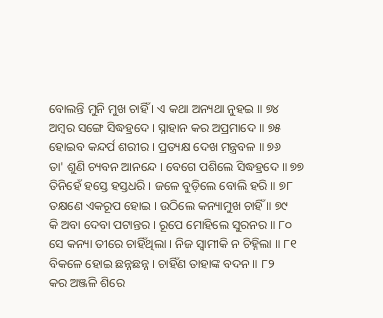ବୋଲନ୍ତି ମୁନି ମୁଖ ଚାହିଁ । ଏ କଥା ଅନ୍ୟଥା ନୁହଇ ॥ ୭୪
ଅମ୍ବର ସଙ୍ଗେ ସିଦ୍ଧହ୍ରଦେ । ସ୍ନାହାନ କର ଅପ୍ରମାଦେ ॥ ୭୫
ହୋଇବ କନ୍ଦର୍ପ ଶରୀର । ପ୍ରତ୍ୟକ୍ଷ ଦେଖ ମନ୍ତ୍ରବଳ ॥ ୭୬
ତା' ଶୁଣି ଚ୍ୟବନ ଆନନ୍ଦେ । ବେଗେ ପଶିଲେ ସିଦ୍ଧହ୍ରଦେ ॥ ୭୭
ତିନିହେଁ ହସ୍ତେ ହସ୍ତଧରି । ଜଳେ ବୁଡ଼ିଲେ ବୋଲି ହରି ॥ ୭୮
ତକ୍ଷଣେ ଏକରୂପ ହୋଇ । ଉଠିଲେ କନ୍ୟାମୁଖ ଚାହିଁ ॥ ୭୯
କି ଅବା ଦେବା ପଟାନ୍ତର । ରୂପେ ମୋହିଲେ ସୁରନର ॥ ୮୦
ସେ କନ୍ୟା ତୀରେ ଚାହିଁଥିଲା । ନିଜ ସ୍ୱାମୀକି ନ ଚିହ୍ନିଲା ॥ ୮୧
ବିକଳେ ହୋଇ ଛନ୍ନଛନ୍ନ । ଚାହିଁଣ ତାହାଙ୍କ ବଦନ ॥ ୮୨
କର ଅଞ୍ଜଳି ଶିରେ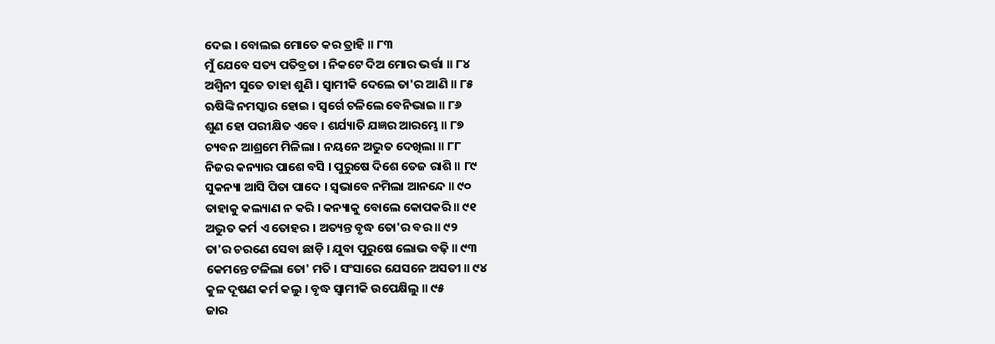ଦେଇ । ବୋଲଇ ମୋତେ କର ତ୍ରାହି ॥ ୮୩
ମୁଁ ଯେବେ ସତ୍ୟ ପତିବ୍ରତା । ନିକଟେ ଦିଅ ମୋର ଭର୍ତ୍ତା ॥ ୮୪
ଅଶ୍ୱିନୀ ସୁତେ ତାହା ଶୁଣି । ସ୍ୱାମୀକି ଦେଲେ ତା'ର ଆଣି ॥ ୮୫
ଋଷିଙ୍କି ନମସ୍କାର ହୋଇ । ସ୍ୱର୍ଗେ ଚଳିଲେ ବେନିଭାଇ ॥ ୮୬
ଶୁଣ ହୋ ପରୀକ୍ଷିତ ଏବେ । ଶର୍ଯ୍ୟାତି ଯଜ୍ଞର ଆରମ୍ଭେ ॥ ୮୭
ଚ୍ୟବନ ଆଶ୍ରମେ ମିଳିଲା । ନୟନେ ଅଦ୍ଭୁତ ଦେଖିଲା ॥ ୮୮
ନିଜର କନ୍ୟାର ପାଶେ ବସି । ପୁରୁଷେ ଦିଶେ ତେଜ ରାଶି ॥ ୮୯
ସୁକନ୍ୟା ଆସି ପିତା ପାଦେ । ସ୍ୱଭାବେ ନମିଲା ଆନନ୍ଦେ ॥ ୯୦
ତାହାକୁ କଲ୍ୟାଣ ନ କରି । କନ୍ୟାକୁ ବୋଲେ କୋପକରି ॥ ୯୧
ଅଦ୍ଭୁତ କର୍ମ ଏ ତୋହର । ଅତ୍ୟନ୍ତ ବୃଦ୍ଧ ତୋ'ର ବର ॥ ୯୨
ତା'ର ଚରଣେ ସେବା ଛାଡ଼ି । ଯୁବା ପୁରୁଷେ ଲୋଭ ବଢ଼ି ॥ ୯୩
କେମନ୍ତେ ଟଳିଲା ତୋ' ମତି । ସଂସାରେ ଯେସନେ ଅସତୀ ॥ ୯୪
କୁଳ ଦୂଷଣ କର୍ମ କଲୁ । ବୃଦ୍ଧ ସ୍ୱାମୀକି ଉପେକ୍ଷିଲୁ ॥ ୯୫
ଜାର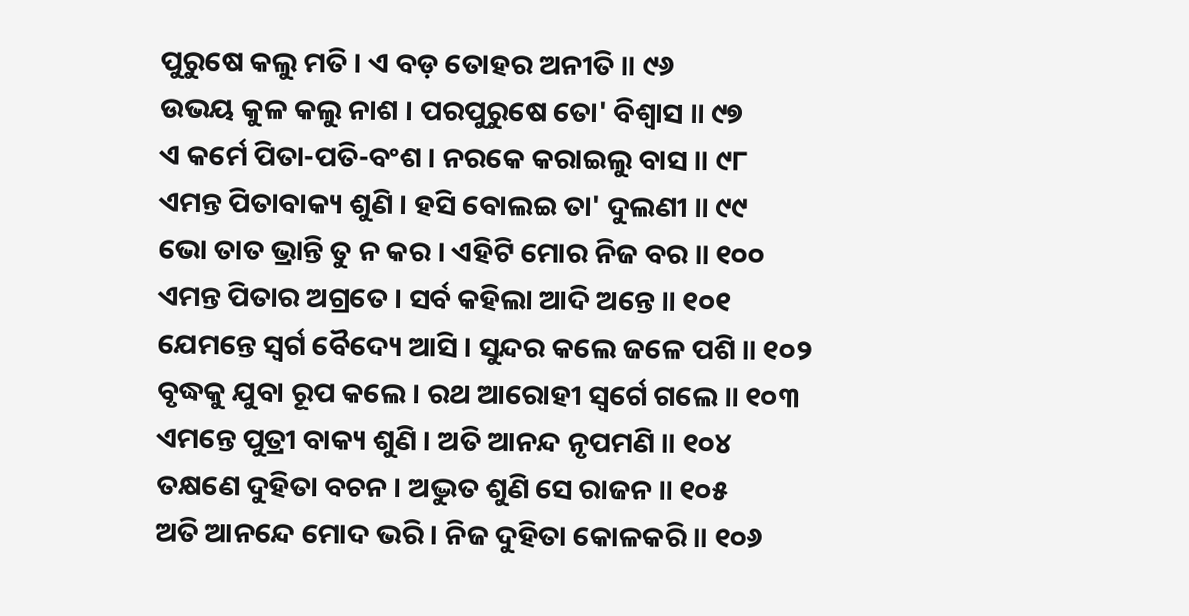ପୁରୁଷେ କଲୁ ମତି । ଏ ବଡ଼ ତୋହର ଅନୀତି ॥ ୯୬
ଉଭୟ କୁଳ କଲୁ ନାଶ । ପରପୁରୁଷେ ତୋ' ବିଶ୍ୱାସ ॥ ୯୭
ଏ କର୍ମେ ପିତା-ପତି-ବଂଶ । ନରକେ କରାଇଲୁ ବାସ ॥ ୯୮
ଏମନ୍ତ ପିତାବାକ୍ୟ ଶୁଣି । ହସି ବୋଲଇ ତା' ଦୁଲଣୀ ॥ ୯୯
ଭୋ ତାତ ଭ୍ରାନ୍ତି ତୁ ନ କର । ଏହିଟି ମୋର ନିଜ ବର ॥ ୧୦୦
ଏମନ୍ତ ପିତାର ଅଗ୍ରତେ । ସର୍ବ କହିଲା ଆଦି ଅନ୍ତେ ॥ ୧୦୧
ଯେମନ୍ତେ ସ୍ୱର୍ଗ ବୈଦ୍ୟେ ଆସି । ସୁନ୍ଦର କଲେ ଜଳେ ପଶି ॥ ୧୦୨
ବୃଦ୍ଧକୁ ଯୁବା ରୂପ କଲେ । ରଥ ଆରୋହୀ ସ୍ୱର୍ଗେ ଗଲେ ॥ ୧୦୩
ଏମନ୍ତେ ପୁତ୍ରୀ ବାକ୍ୟ ଶୁଣି । ଅତି ଆନନ୍ଦ ନୃପମଣି ॥ ୧୦୪
ତକ୍ଷଣେ ଦୁହିତା ବଚନ । ଅଦ୍ଭୁତ ଶୁଣି ସେ ରାଜନ ॥ ୧୦୫
ଅତି ଆନନ୍ଦେ ମୋଦ ଭରି । ନିଜ ଦୁହିତା କୋଳକରି ॥ ୧୦୬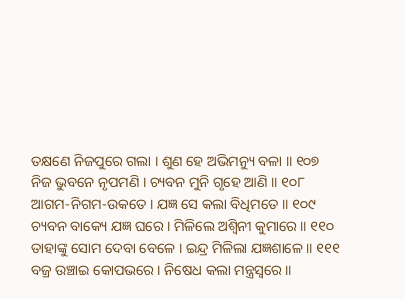ତକ୍ଷଣେ ନିଜପୁରେ ଗଲା । ଶୁଣ ହେ ଅଭିମନ୍ୟୁ ବଳା ॥ ୧୦୭
ନିଜ ଭୁବନେ ନୃପମଣି । ଚ୍ୟବନ ମୁନି ଗୃହେ ଆଣି ॥ ୧୦୮
ଆଗମ-ନିଗମ-ଉକତେ । ଯଜ୍ଞ ସେ କଲା ବିଧିମତେ ॥ ୧୦୯
ଚ୍ୟବନ ବାକ୍ୟେ ଯଜ୍ଞ ଘରେ । ମିଳିଲେ ଅଶ୍ୱିନୀ କୁମାରେ ॥ ୧୧୦
ତାହାଙ୍କୁ ସୋମ ଦେବା ବେଳେ । ଇନ୍ଦ୍ର ମିଳିଲା ଯଜ୍ଞଶାଳେ ॥ ୧୧୧
ବଜ୍ର ଉଞ୍ଚାଇ କୋପଭରେ । ନିଷେଧ କଲା ମନ୍ତ୍ରସ୍ୱରେ ॥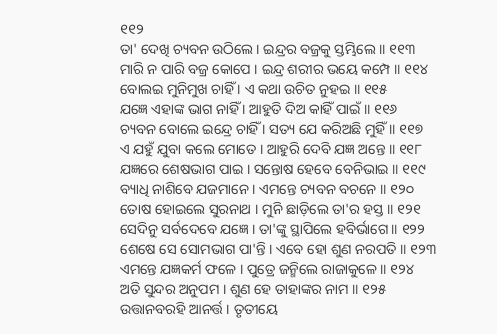୧୧୨
ତା' ଦେଖି ଚ୍ୟବନ ଉଠିଲେ । ଇନ୍ଦ୍ରର ବଜ୍ରକୁ ସ୍ତମ୍ଭିଲେ ॥ ୧୧୩
ମାରି ନ ପାରି ବଜ୍ର କୋପେ । ଇନ୍ଦ୍ର ଶରୀର ଭୟେ କମ୍ପେ ॥ ୧୧୪
ବୋଲଇ ମୁନିମୁଖ ଚାହିଁ । ଏ କଥା ଉଚିତ ନୁହଇ ॥ ୧୧୫
ଯଜ୍ଞେ ଏହାଙ୍କ ଭାଗ ନାହିଁ । ଆହୁତି ଦିଅ କାହିଁ ପାଇଁ ॥ ୧୧୬
ଚ୍ୟବନ ବୋଲେ ଇନ୍ଦ୍ରେ ଚାହିଁ । ସତ୍ୟ ଯେ କରିଅଛି ମୁହିଁ ॥ ୧୧୭
ଏ ଯହୁଁ ଯୁବା କଲେ ମୋତେ । ଆହୁରି ଦେବି ଯଜ୍ଞ ଅନ୍ତେ ॥ ୧୧୮
ଯଜ୍ଞରେ ଶେଷଭାଗ ପାଇ । ସନ୍ତୋଷ ହେବେ ବେନିଭାଇ ॥ ୧୧୯
ବ୍ୟାଧି ନାଶିବେ ଯଜମାନେ । ଏମନ୍ତେ ଚ୍ୟବନ ବଚନେ ॥ ୧୨୦
ତୋଷ ହୋଇଲେ ସୁରନାଥ । ମୁନି ଛାଡ଼ିଲେ ତା'ର ହସ୍ତ ॥ ୧୨୧
ସେଦିନୁ ସର୍ବଦେବେ ଯଜ୍ଞେ । ତା'ଙ୍କୁ ସ୍ଥାପିଲେ ହବିର୍ଭାଗେ ॥ ୧୨୨
ଶେଷେ ସେ ସୋମଭାଗ ପା'ନ୍ତି । ଏବେ ହୋ ଶୁଣ ନରପତି ॥ ୧୨୩
ଏମନ୍ତେ ଯଜ୍ଞକର୍ମ ଫଳେ । ପୁତ୍ରେ ଜନ୍ମିଲେ ରାଜାକୁଳେ ॥ ୧୨୪
ଅତି ସୁନ୍ଦର ଅନୁପମ । ଶୁଣ ହେ ତାହାଙ୍କର ନାମ ॥ ୧୨୫
ଉତ୍ତାନବରହି ଆନର୍ତ୍ତ । ତୃତୀୟେ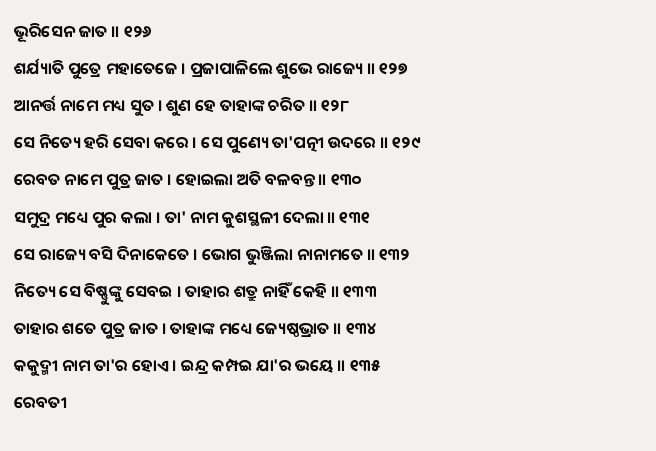ଭୂରିସେନ ଜାତ ॥ ୧୨୬
ଶର୍ଯ୍ୟାତି ପୁତ୍ରେ ମହାତେଜେ । ପ୍ରଜାପାଳିଲେ ଶୁଭେ ରାଜ୍ୟେ ॥ ୧୨୭
ଆନର୍ତ୍ତ ନାମେ ମଧ୍ୟ ସୁତ । ଶୁଣ ହେ ତାହାଙ୍କ ଚରିତ ॥ ୧୨୮
ସେ ନିତ୍ୟେ ହରି ସେବା କରେ । ସେ ପୁଣ୍ୟେ ତା'ପତ୍ନୀ ଉଦରେ ॥ ୧୨୯
ରେବତ ନାମେ ପୁତ୍ର ଜାତ । ହୋଇଲା ଅତି ବଳବନ୍ତ ॥ ୧୩୦
ସମୁଦ୍ର ମଧ୍ୟେ ପୁର କଲା । ତା' ନାମ କୁଶସ୍ଥଳୀ ଦେଲା ॥ ୧୩୧
ସେ ରାଜ୍ୟେ ବସି ଦିନାକେତେ । ଭୋଗ ଭୁଞ୍ଜିଲା ନାନାମତେ ॥ ୧୩୨
ନିତ୍ୟେ ସେ ବିଷ୍ଣୁଙ୍କୁ ସେବଇ । ତାହାର ଶତ୍ରୁ ନାହିଁ କେହି ॥ ୧୩୩
ତାହାର ଶତେ ପୁତ୍ର ଜାତ । ତାହାଙ୍କ ମଧ୍ୟେ ଜ୍ୟେଷ୍ଠଭ୍ରାତ ॥ ୧୩୪
କକୁଦ୍ମୀ ନାମ ତା'ର ହୋଏ । ଇନ୍ଦ୍ର କମ୍ପଇ ଯା'ର ଭୟେ ॥ ୧୩୫
ରେବତୀ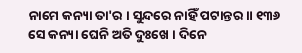ନାମେ କନ୍ୟା ତା'ର । ସୁନ୍ଦରେ ନାହିଁ ପଟାନ୍ତର ॥ ୧୩୬
ସେ କନ୍ୟା ଘେନି ଅତି ଦୁଃଖେ । ଦିନେ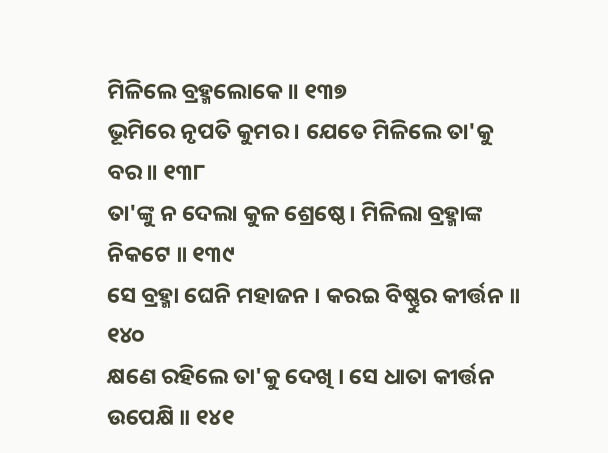ମିଳିଲେ ବ୍ରହ୍ମଲୋକେ ॥ ୧୩୭
ଭୂମିରେ ନୃପତି କୁମର । ଯେତେ ମିଳିଲେ ତା'କୁ ବର ॥ ୧୩୮
ତା'ଙ୍କୁ ନ ଦେଲା କୁଳ ଶ୍ରେଷ୍ଠେ । ମିଳିଲା ବ୍ରହ୍ମାଙ୍କ ନିକଟେ ॥ ୧୩୯
ସେ ବ୍ରହ୍ମା ଘେନି ମହାଜନ । କରଇ ବିଷ୍ଣୁର କୀର୍ତ୍ତନ ॥ ୧୪୦
କ୍ଷଣେ ରହିଲେ ତା'କୁ ଦେଖି । ସେ ଧାତା କୀର୍ତ୍ତନ ଉପେକ୍ଷି ॥ ୧୪୧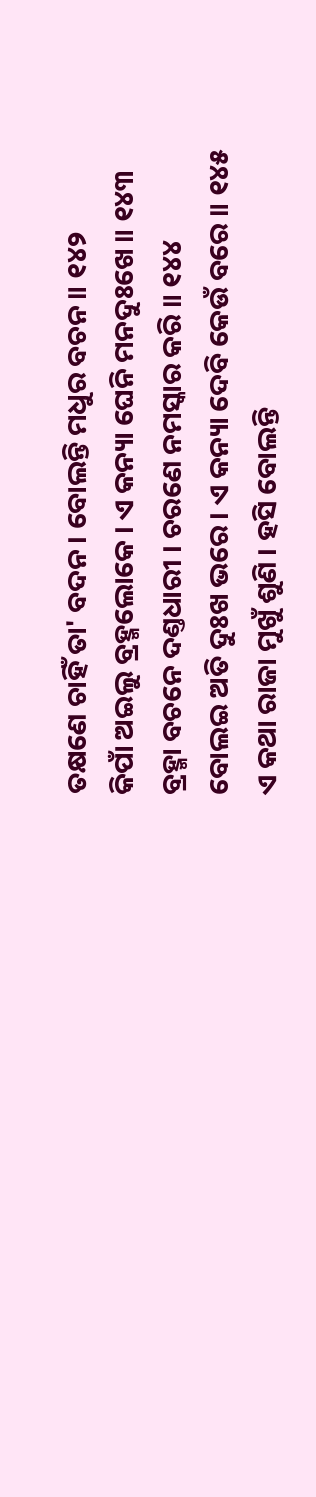ତକ୍ଷଣେ ଚାହିଁ ତା' ବଦନ । ବୋଲନ୍ତି ମଧୁର ବଚନ ॥ ୧୪୨
କିପାଁ ଅଇଲୁ ବ୍ରହ୍ମଲୋକେ । ଏ କନ୍ୟା ଘେନି ମନଦୁଃଖେ ॥ ୧୪୩
ବ୍ରହ୍ମା ବଚନେ ଦଣ୍ତଧାରୀ । ଚରଣେ ନମସ୍କାର କରି ॥ ୧୪୪
ବୋଲଇ ଅତି ଦୁଃଖ ଭରେ । ଏ କନ୍ୟା ଦେବି କେଉଁ ବରେ ॥ ୧୪୫
ଏ କଥା ରାଜା ମୁଖୁଁ ଶୁଣି । ହସି ବୋଲନ୍ତି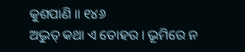କୁଶପାଣି ॥ ୧୪୬
ଅଦ୍ଭୁତ୍ କଥା ଏ ତୋହର । ଭୂମିରେ ନ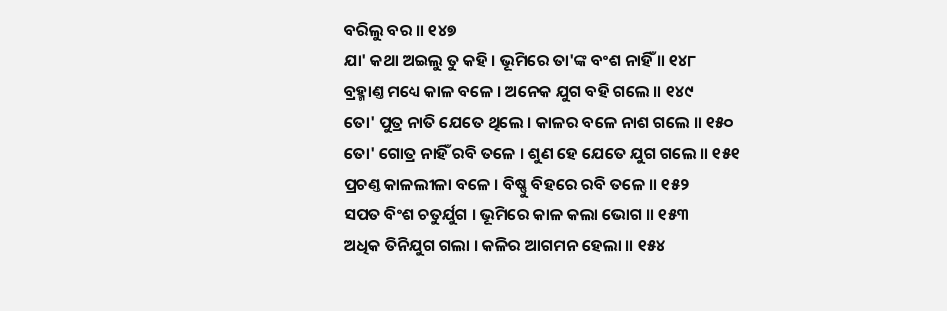ବରିଲୁ ବର ॥ ୧୪୭
ଯା' କଥା ଅଇଲୁ ତୁ କହି । ଭୂମିରେ ତା'ଙ୍କ ବଂଶ ନାହିଁ ॥ ୧୪୮
ବ୍ରହ୍ମାଣ୍ତ ମଧ୍ୟେ କାଳ ବଳେ । ଅନେକ ଯୁଗ ବହି ଗଲେ ॥ ୧୪୯
ତୋ' ପୁତ୍ର ନାତି ଯେତେ ଥିଲେ । କାଳର ବଳେ ନାଶ ଗଲେ ॥ ୧୫୦
ତୋ' ଗୋତ୍ର ନାହିଁ ରବି ତଳେ । ଶୁଣ ହେ ଯେତେ ଯୁଗ ଗଲେ ॥ ୧୫୧
ପ୍ରଚଣ୍ତ କାଳଲୀଳା ବଳେ । ବିଷ୍ଣୁ ବିହରେ ରବି ତଳେ ॥ ୧୫୨
ସପତ ବିଂଶ ଚତୁର୍ଯୁଗ । ଭୂମିରେ କାଳ କଲା ଭୋଗ ॥ ୧୫୩
ଅଧିକ ତିନିଯୁଗ ଗଲା । କଳିର ଆଗମନ ହେଲା ॥ ୧୫୪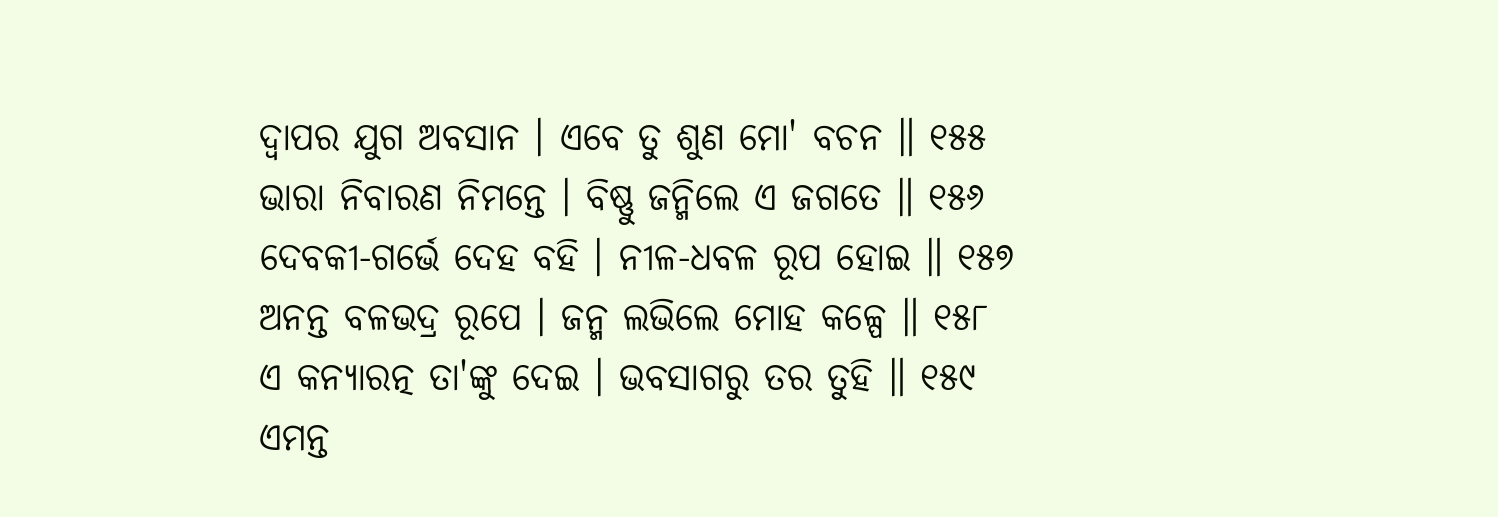ଦ୍ୱାପର ଯୁଗ ଅବସାନ । ଏବେ ତୁ ଶୁଣ ମୋ' ବଚନ ॥ ୧୫୫
ଭାରା ନିବାରଣ ନିମନ୍ତେ । ବିଷ୍ଣୁ ଜନ୍ମିଲେ ଏ ଜଗତେ ॥ ୧୫୬
ଦେବକୀ-ଗର୍ଭେ ଦେହ ବହି । ନୀଳ-ଧବଳ ରୂପ ହୋଇ ॥ ୧୫୭
ଅନନ୍ତ ବଳଭଦ୍ର ରୂପେ । ଜନ୍ମ ଲଭିଲେ ମୋହ କଳ୍ପେ ॥ ୧୫୮
ଏ କନ୍ୟାରତ୍ନ ତା'ଙ୍କୁ ଦେଇ । ଭବସାଗରୁ ତର ତୁହି ॥ ୧୫୯
ଏମନ୍ତ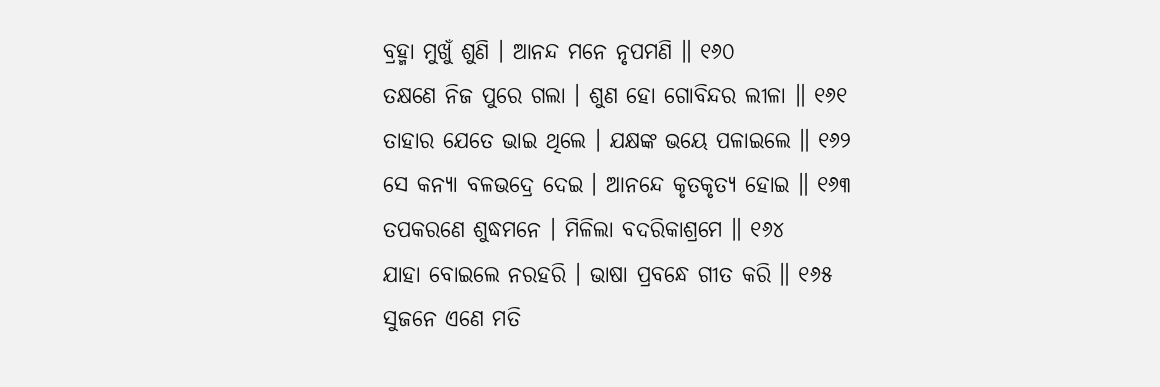ବ୍ରହ୍ମା ମୁଖୁଁ ଶୁଣି । ଆନନ୍ଦ ମନେ ନୃପମଣି ॥ ୧୬୦
ତକ୍ଷଣେ ନିଜ ପୁରେ ଗଲା । ଶୁଣ ହୋ ଗୋବିନ୍ଦର ଲୀଳା ॥ ୧୬୧
ତାହାର ଯେତେ ଭାଇ ଥିଲେ । ଯକ୍ଷଙ୍କ ଭୟେ ପଳାଇଲେ ॥ ୧୬୨
ସେ କନ୍ୟା ବଳଭଦ୍ରେ ଦେଇ । ଆନନ୍ଦେ କୃତକୃତ୍ୟ ହୋଇ ॥ ୧୬୩
ତପକରଣେ ଶୁଦ୍ଧମନେ । ମିଳିଲା ବଦରିକାଶ୍ରମେ ॥ ୧୬୪
ଯାହା ବୋଇଲେ ନରହରି । ଭାଷା ପ୍ରବନ୍ଧେ ଗୀତ କରି ॥ ୧୬୫
ସୁଜନେ ଏଣେ ମତି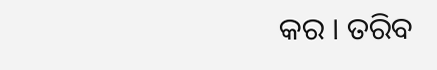କର । ତରିବ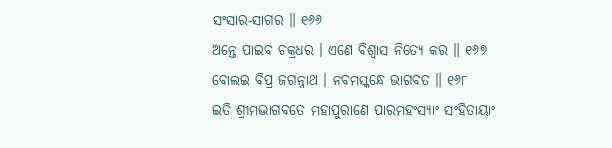ସଂସାର-ସାଗର ॥ ୧୬୬
ଅନ୍ତେ ପାଇବ ଚକ୍ରଧର । ଏଣେ ବିଶ୍ୱାସ ନିତ୍ୟେ କର ॥ ୧୬୭
ବୋଲଇ ବିପ୍ର ଜଗନ୍ନାଥ । ନବମସ୍କନ୍ଧେ ଭାଗବତ ॥ ୧୬୮
ଇତି ଶ୍ରୀମଦ୍ଭାଗବତେ ମହାପୁରାଣେ ପାରମହଂସ୍ୟାଂ ସଂହିତାୟାଂ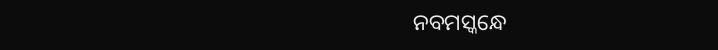ନବମସ୍କନ୍ଧେ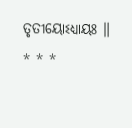ତୃତୀୟୋଽଧ୍ୟାୟଃ ॥
* * *